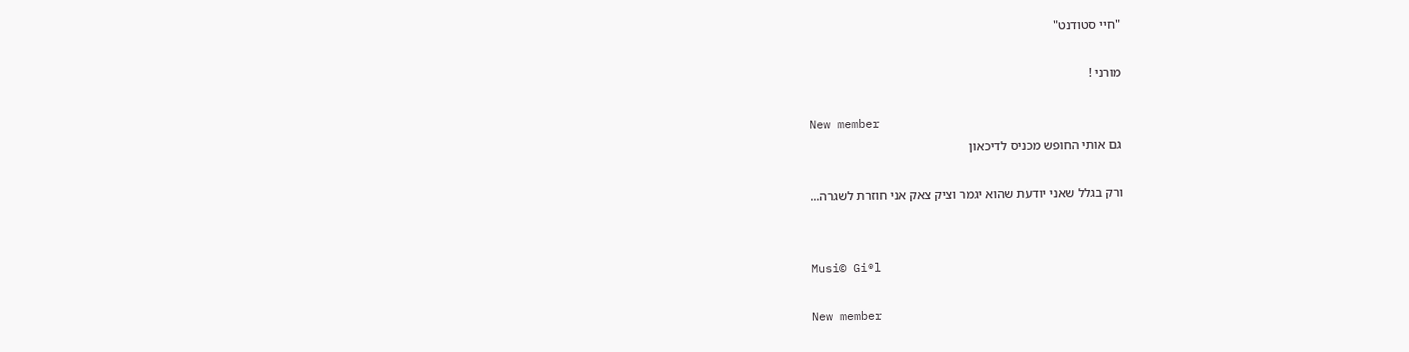"חיי סטודנט"

מורני !

New member
גם אותי החופש מכניס לדיכאון

ורק בגלל שאני יודעת שהוא יגמר וציק צאק אני חוזרת לשגרה...


Musi© Gi®l

New member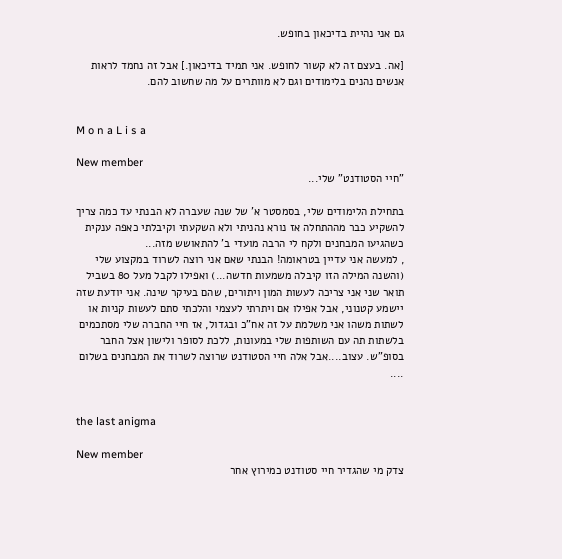גם אני נהיית בדיכאון בחופש.

[אה. בעצם זה לא קשור לחופש. אני תמיד בדיכאון.] אבל זה נחמד לראות אנשים נהנים בלימודים וגם לא מוותרים על מה שחשוב להם.


M o n a L i s a

New member
"חיי הסטודנט" שלי...

בתחילת הלימודים שלי, בסמסטר א' של שנה שעברה לא הבנתי עד כמה צריך להשקיע כבר מההתחלה אז נורא נהניתי ולא השקעתי וקיבלתי כאפה ענקית כשהגיעו המבחנים ולקח לי הרבה מועדי ב' להתאושש מזה...
, למעשה אני עדיין בטראומה! הבנתי שאם אני רוצה לשרוד במקצוע שלי (והשנה המילה הזו קיבלה משמעות חדשה...) ואפילו לקבל מעל 80 בשביל תואר שני אני צריכה לעשות המון ויתורים, שהם בעיקר שינה. אני יודעת שזה יישמע קטנוני, אבל אפילו אם ויתרתי לעצמי והלכתי סתם לעשות קניות או לשתות משהו אני משלמת על זה אח"כ ובגדול, אז חיי החברה שלי מסתכמים בלשתות תה עם השותפות שלי במעונות, ללכת לסופר ולישון אצל החבר בסופ"ש. עצוב....אבל אלה חיי הסטודנט שרוצה לשרוד את המבחנים בשלום
....


the last anigma

New member
צדק מי שהגדיר חיי סטודנט כמירוץ אחר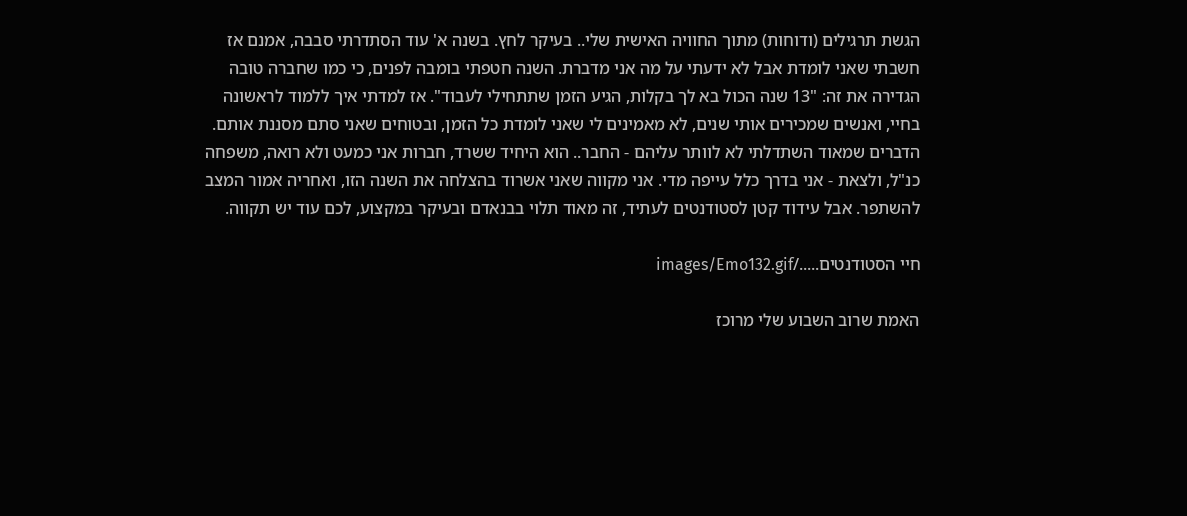הגשת תרגילים (ודוחות) מתוך החוויה האישית שלי.. בעיקר לחץ. בשנה א' עוד הסתדרתי סבבה, אמנם אז חשבתי שאני לומדת אבל לא ידעתי על מה אני מדברת. השנה חטפתי בומבה לפנים, כי כמו שחברה טובה הגדירה את זה: "13 שנה הכול בא לך בקלות, הגיע הזמן שתתחילי לעבוד". אז למדתי איך ללמוד לראשונה בחיי, ואנשים שמכירים אותי שנים, לא מאמינים לי שאני לומדת כל הזמן, ובטוחים שאני סתם מסננת אותם. הדברים שמאוד השתדלתי לא לוותר עליהם - החבר.. הוא היחיד ששרד, חברות אני כמעט ולא רואה, משפחה כנ"ל, ולצאת - אני בדרך כלל עייפה מדי. אני מקווה שאני אשרוד בהצלחה את השנה הזו, ואחריה אמור המצב להשתפר. אבל עידוד קטן לסטודנטים לעתיד, זה מאוד תלוי בבנאדם ובעיקר במקצוע, לכם עוד יש תקווה.

חיי הסטודנטים...../images/Emo132.gif

האמת שרוב השבוע שלי מרוכז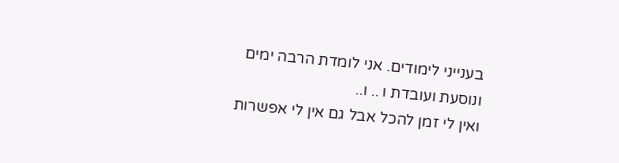בענייני לימודים. אני לומדת הרבה ימים ונוסעת ועובדת ו .. ו..
ואין לי זמן להכל אבל גם אין לי אפשרות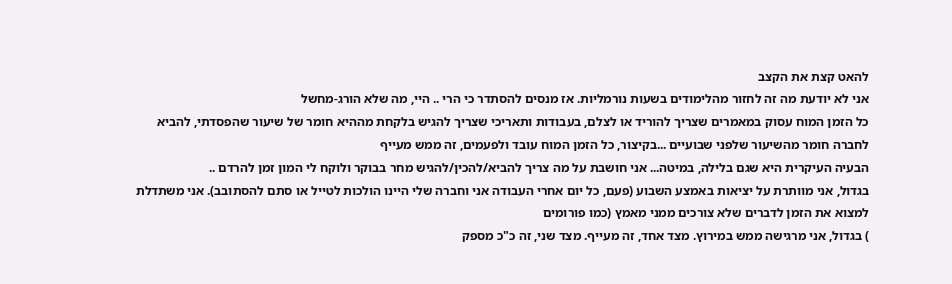להאט קצת את הקצב
אני לא יודעת מה זה לחזור מהלימודים בשעות נורמליות. אז מנסים להסתדר כי הרי .. היי, מה שלא הורג-מחשל
כל הזמן המוח עסוק במאמרים שצריך להוריד או לצלם, בעבודות ותאריכי שצריך להגיש בלקחת מההיא חומר של שיעור שהפסדתי, להביא לחברה חומר מהשיעור שלפני שבועיים ...בקיצור, כל הזמן המוח עובד ולפעמים, זה ממש מעייף
הבעיה העיקרית היא שגם בלילה, במיטה... אני חושבת על מה צריך להביא/להכין/להגיש מחר בבוקר ולוקח לי המון זמן להרדם ..
בגדול, אני מוותרת על יציאות באמצע השבוע (פעם, כל יום אחרי העבודה אני וחברה שלי היינו הולכות לטייל או סתם להסתובב). אני משתדלת למצוא את הזמן לדברים שלא צורכים ממני מאמץ (כמו פורומים
) בגדול, אני מרגישה ממש במירוץ. מצד אחד, זה מעייף. מצד שני, זה כ"כ מספק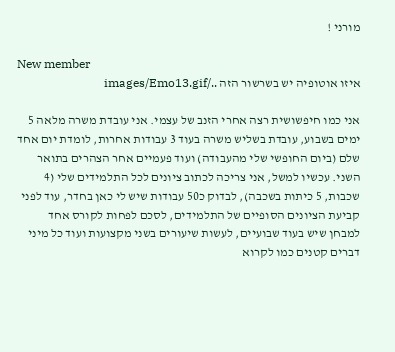מורני !

New member
איזו אוטופיה יש בשרשור הזה ../images/Emo13.gif

אני כמו חיפשושית רצה אחרי הזנב של עצמי. אני עובדת משרה מלאה 5 ימים בשבוע, עובדת בשליש משרה בעוד 3 עבודות אחרות, לומדת יום אחד שלם (ביום החופשי שלי מהעבודה) ועוד פעמיים אחר הצהרים בתואר השני. עכשיו למשל, אני צריכה לכתוב ציונים לכל התלמידים שלי (4 שכבות, 5 כיתות בשכבה), לבדוק כ50 עבודות שיש לי כאן בחדר, עוד לפני קביעת הציונים הסופיים של התלמידים, לסכם לפחות לקורס אחד למבחן שיש בעוד שבועיים, לעשות שיעורים בשני מקצועות ועוד כל מיני דברים קטנים כמו לקרוא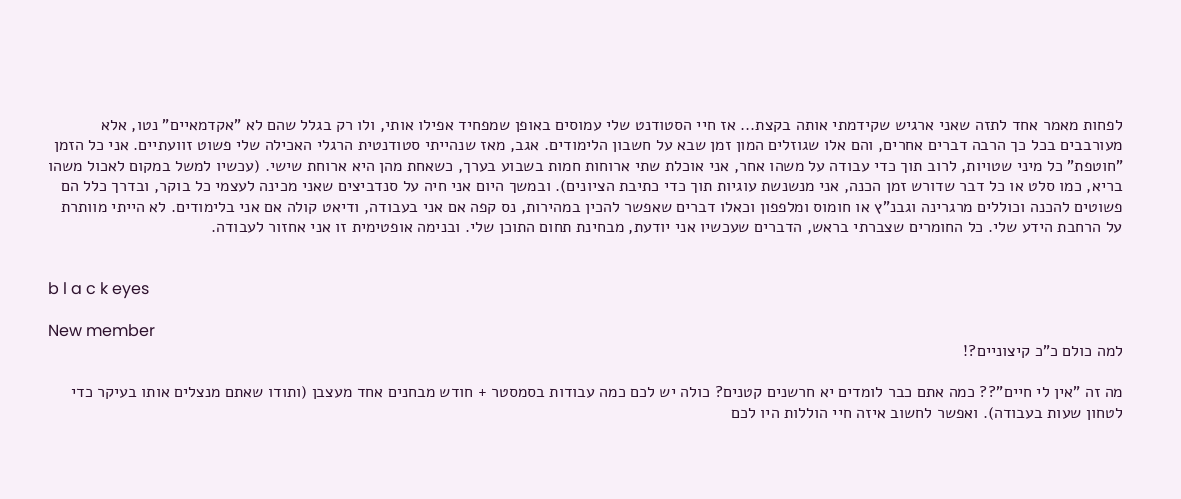לפחות מאמר אחד לתזה שאני ארגיש שקידמתי אותה בקצת... אז חיי הסטודנט שלי עמוסים באופן שמפחיד אפילו אותי, ולו רק בגלל שהם לא "אקדמאיים" נטו, אלא מעורבבים בכל כך הרבה דברים אחרים, והם אלו שגוזלים המון זמן שבא על חשבון הלימודים. אגב, מאז שנהייתי סטודנטית הרגלי האכילה שלי פשוט זוועתיים. אני כל הזמן "חוטפת" כל מיני שטויות, לרוב תוך כדי עבודה על משהו אחר, אני אוכלת שתי ארוחות חמות בשבוע בערך, כשאחת מהן היא ארוחת שישי. (עכשיו למשל במקום לאכול משהו בריא, כמו סלט או כל דבר שדורש זמן הכנה, אני מנשנשת עוגיות תוך כדי כתיבת הציונים). ובמשך היום אני חיה על סנדביצים שאני מכינה לעצמי כל בוקר, ובדרך כלל הם פשוטים להכנה וכוללים מרגרינה וגבנ"ץ או חומוס ומלפפון וכאלו דברים שאפשר להכין במהירות, נס קפה אם אני בעבודה, ודיאט קולה אם אני בלימודים. לא הייתי מוותרת על הרחבת הידע שלי. כל החומרים שצברתי בראש, הדברים שעכשיו אני יודעת, מבחינת תחום התוכן שלי. ובנימה אופטימית זו אני אחזור לעבודה.


b l a c k eyes

New member
למה כולם כ"כ קיצוניים?!

מה זה "אין לי חיים"?? כמה אתם כבר לומדים יא חרשנים קטנים? כולה יש לכם כמה עבודות בסמסטר + חודש מבחנים אחד מעצבן (ותודו שאתם מנצלים אותו בעיקר כדי לטחון שעות בעבודה). ואפשר לחשוב איזה חיי הוללות היו לכם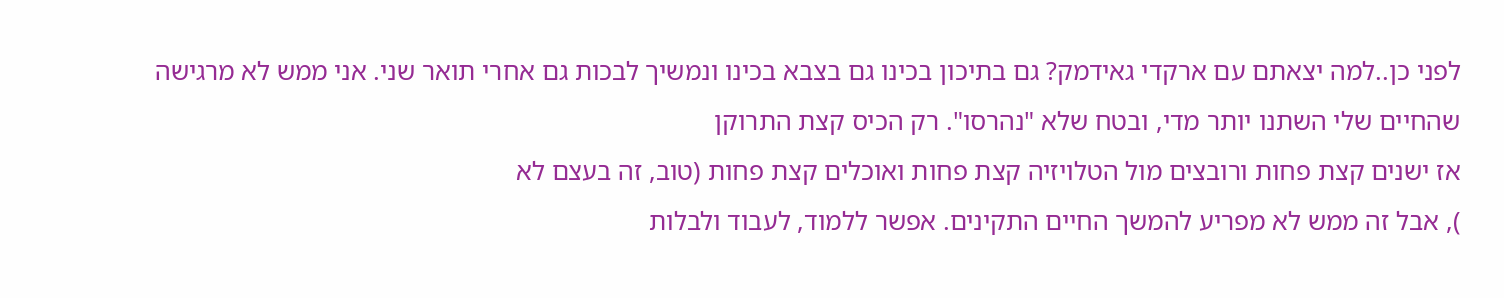לפני כן..למה יצאתם עם ארקדי גאידמק? גם בתיכון בכינו גם בצבא בכינו ונמשיך לבכות גם אחרי תואר שני. אני ממש לא מרגישה שהחיים שלי השתנו יותר מדי, ובטח שלא "נהרסו". רק הכיס קצת התרוקן
אז ישנים קצת פחות ורובצים מול הטלויזיה קצת פחות ואוכלים קצת פחות (טוב, זה בעצם לא
), אבל זה ממש לא מפריע להמשך החיים התקינים. אפשר ללמוד, לעבוד ולבלות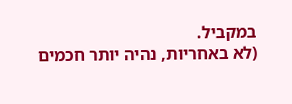במקביל.
(לא באחריות, נהיה יותר חכמים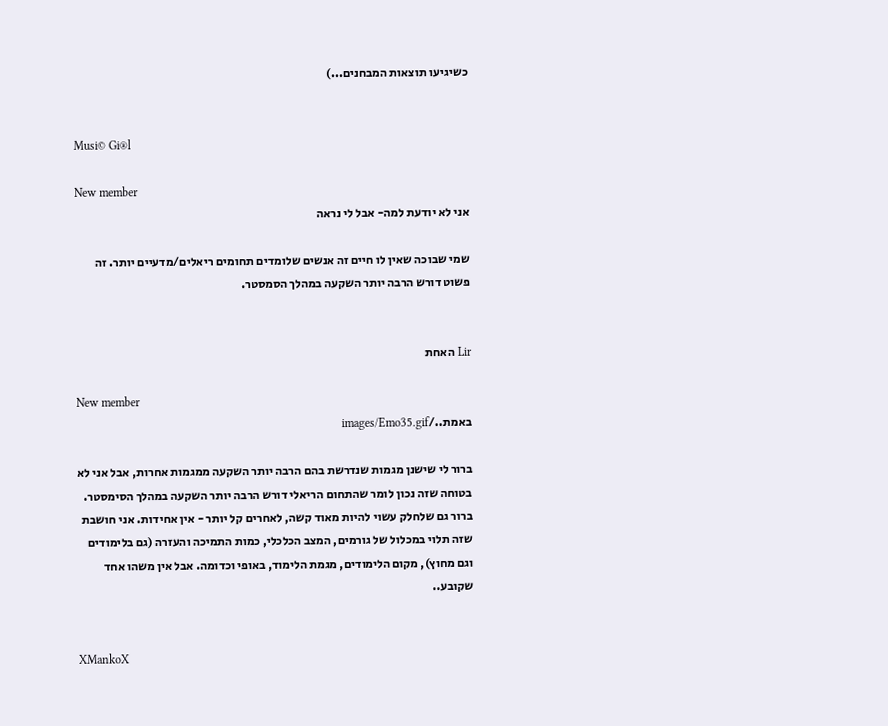כשיגיעו תוצאות המבחנים...)


Musi© Gi®l

New member
אני לא יודעת למה- אבל לי נראה

שמי שבוכה שאין לו חיים זה אנשים שלומדים תחומים ריאלים/מדעיים יותר. זה פשוט דורש הרבה יותר השקעה במהלך הסמסטר.


Lir האחת

New member
באמת../images/Emo35.gif

ברור לי שישנן מגמות שנדרשת בהם הרבה יותר השקעה ממגמות אחרות, אבל אני לא בטוחה שזה נכון לומר שהתחום הריאלי דורש הרבה יותר השקעה במהלך הסימסטר. ברור גם שלחלק עשוי להיות מאוד קשה, לאחרים קל יותר - אין אחידות. אני חושבת שזה תלוי במכלול של גורמים, המצב הכלכלי, כמות התמיכה והעזרה (גם בלימודים וגם מחוץ), מקום הלימודים, מגמת הלימוד, באופי וכדומה. אבל אין משהו אחד שקובע..


XMankoX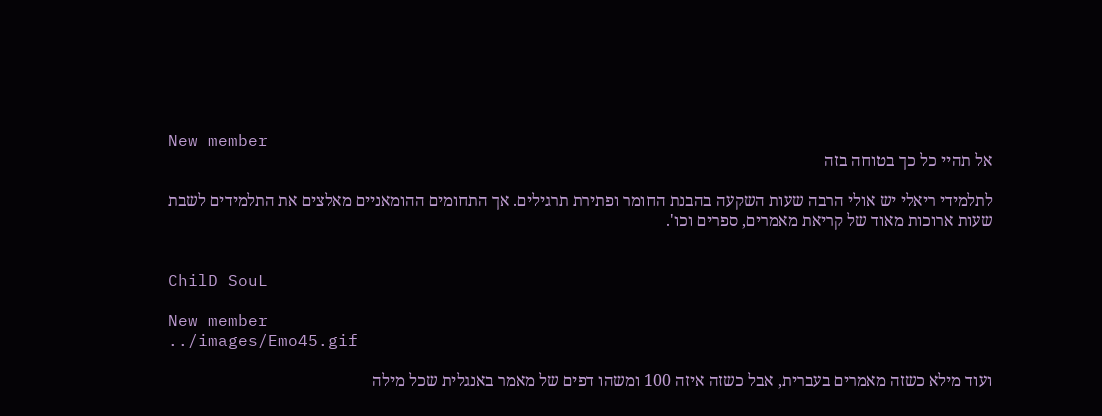New member
אל תהיי כל כך בטוחה בזה

לתלמידי ריאלי יש אולי הרבה שעות השקעה בהבנת החומר ופתירת תרגילים. אך התחומים ההומאניים מאלצים את התלמידים לשבת שעות ארוכות מאוד של קריאת מאמרים, ספרים וכו'.


ChilD SouL

New member
../images/Emo45.gif

ועוד מילא כשזה מאמרים בעברית, אבל כשזה איזה 100 ומשהו דפים של מאמר באנגלית שכל מילה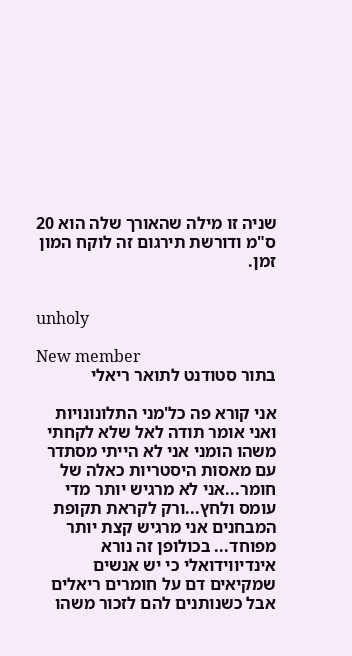שניה זו מילה שהאורך שלה הוא 20 ס"מ ודורשת תירגום זה לוקח המון זמן.


unholy

New member
בתור סטודנט לתואר ריאלי

אני קורא פה כל'מני התלונונויות ואני אומר תודה לאל שלא לקחתי משהו הומני אני לא הייתי מסתדר עם מאסות היסטריות כאלה של חומר...אני לא מרגיש יותר מדי עומס ולחץ...ורק לקראת תקופת המבחנים אני מרגיש קצת יותר מפוחד... בכולופן זה נורא אינדיווידואלי כי יש אנשים שמקיאים דם על חומרים ריאלים אבל כשנותנים להם לזכור משהו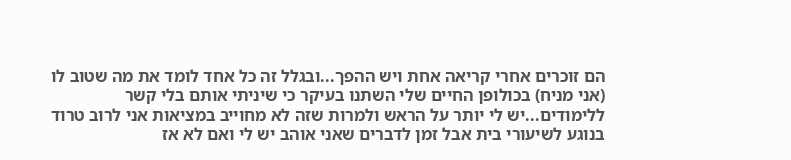הם זוכרים אחרי קריאה אחת ויש ההפך...ובגלל זה כל אחד לומד את מה שטוב לו (אני מניח) בכולופן החיים שלי השתנו בעיקר כי שיניתי אותם בלי קשר ללימודים...יש לי יותר על הראש ולמרות שזה לא מחוייב במציאות אני לרוב טרוד בנוגע לשיעורי בית אבל זמן לדברים שאני אוהב יש לי ואם לא אז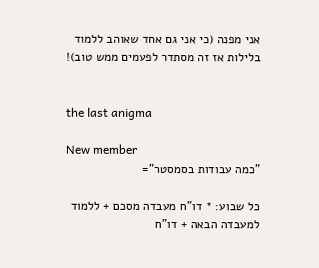אני מפנה (כי אני גם אחד שאוהב ללמוד בלילות אז זה מסתדר לפעמים ממש טוב)!


the last anigma

New member
"כמה עבודות בסמסטר"=

כל שבוע: * דו"ח מעבדה מסכם + ללמוד למעבדה הבאה + דו"ח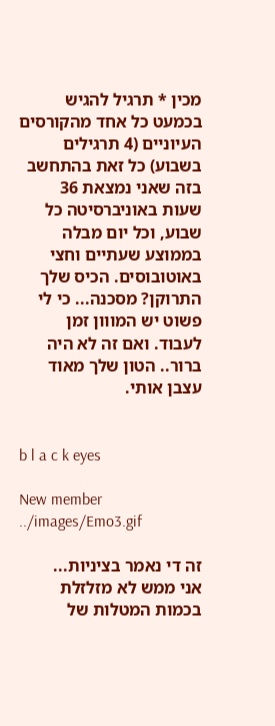מכין * תרגיל להגיש בכמעט כל אחד מהקורסים העיוניים (4 תרגילים בשבוע) כל זאת בהתחשב בזה שאני נמצאת 36 שעות באוניברסיטה כל שבוע, וכל יום מבלה בממוצע שעתיים וחצי באוטובוסים. הכיס שלך התרוקן? מסכנה... כי לי פשוט יש המווון זמן לעבוד. ואם זה לא היה ברור.. הטון שלך מאוד עצבן אותי.


b l a c k eyes

New member
../images/Emo3.gif

זה די נאמר בציניות...
אני ממש לא מזלזלת בכמות המטלות של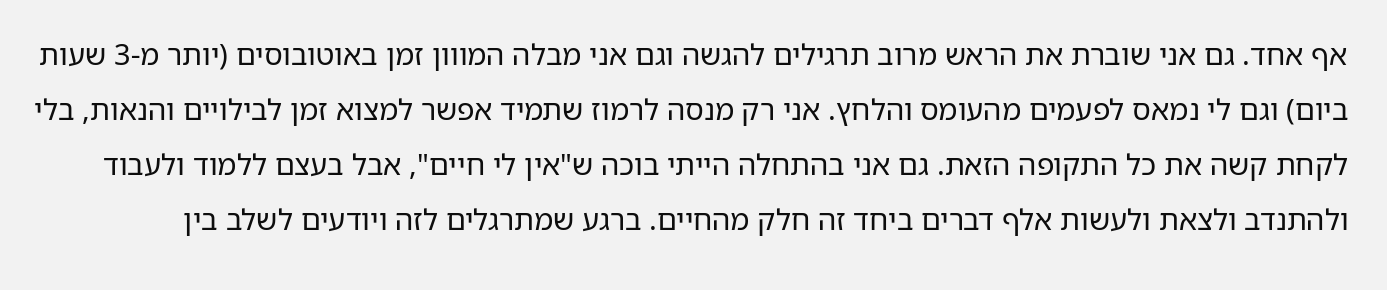אף אחד. גם אני שוברת את הראש מרוב תרגילים להגשה וגם אני מבלה המווון זמן באוטובוסים (יותר מ-3 שעות ביום) וגם לי נמאס לפעמים מהעומס והלחץ. אני רק מנסה לרמוז שתמיד אפשר למצוא זמן לבילויים והנאות, בלי לקחת קשה את כל התקופה הזאת. גם אני בהתחלה הייתי בוכה ש"אין לי חיים", אבל בעצם ללמוד ולעבוד ולהתנדב ולצאת ולעשות אלף דברים ביחד זה חלק מהחיים. ברגע שמתרגלים לזה ויודעים לשלב בין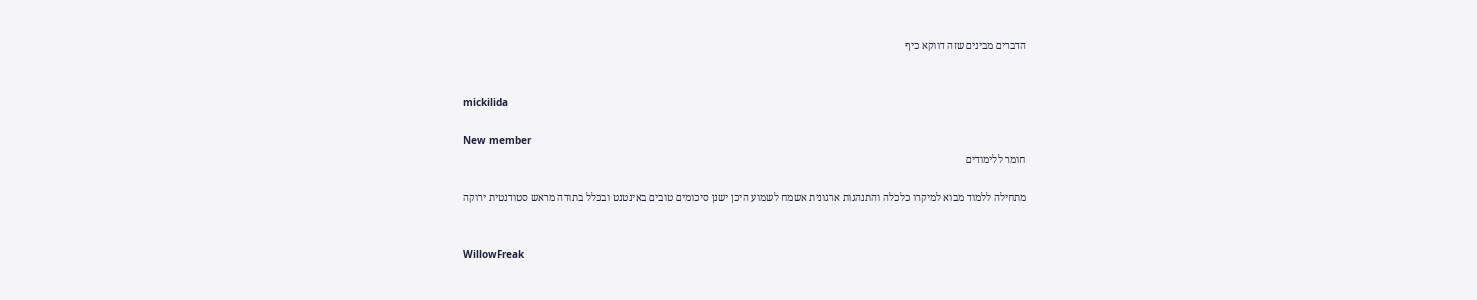הדברים מבינים שזה דווקא כיף


mickilida

New member
חומר ללימודים

מתחילה ללמוד מבוא למיקרו כלכלה והתנהגות ארגונית אשמח לשמוע היכן ישנן סיכומים טובים באינטנט ובכלל בתודה מראש סטודנטית ירוקה


WillowFreak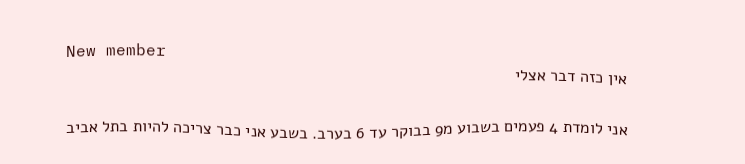New member
אין כזה דבר אצלי

אני לומדת 4 פעמים בשבוע מ9 בבוקר עד 6 בערב. בשבע אני כבר צריכה להיות בתל אביב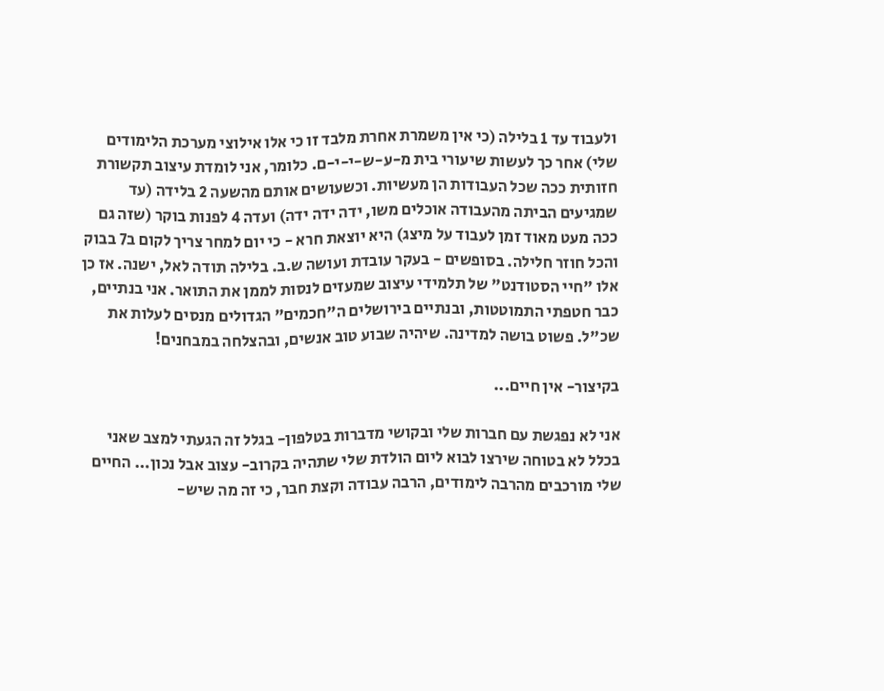ולעבוד עד 1 בלילה (כי אין משמרת אחרת מלבד זו כי אלו אילוצי מערכת הלימודים שלי) אחר כך לעשות שיעורי בית מ-ע-ש-י-י-ם. כלומר, אני לומדת עיצוב תקשורת חזותית ככה שכל העבודות הן מעשיות. וכשעושים אותם מהשעה 2 בלידה (עד שמגיעים הביתה מהעבודה אוכלים משו, ידה ידה ידה) ועדה 4 לפנות בוקר (שזה גם ככה מעט מאוד זמן לעבוד על מיצג) היא יוצאת חרא - כי יום למחר צריך לקום ב7 בבוק והכל חוזר חלילה. בסופשים - בעקר עובדת ועושה ש.ב. בלילה תודה לאל, ישנה. אז כן אלו "חיי הסטודנט" של תלמידי עיצוב שמעזים לנסות לממן את התואר. אני בנתיים, כבר חטפתי התמוטטות, ובנתיים בירושלים ה"חכמים" הגדולים מנסים לעלות את שכ"ל. פשוט בושה למדינה. שיהיה שבוע טוב אנשים, ובהצלחה במבחנים!

בקיצור- אין חיים...

אני לא נפגשת עם חברות שלי ובקושי מדברות בטלפון- בגלל זה הגעתי למצב שאני בכלל לא בטוחה שירצו לבוא ליום הולדת שלי שתהיה בקרוב- עצוב אבל נכון... החיים שלי מורכבים מהרבה לימודים, הרבה עבודה וקצת חבר, כי זה מה שיש-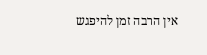אין הרבה זמן להיפגש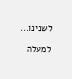לשנינו...

למעלה